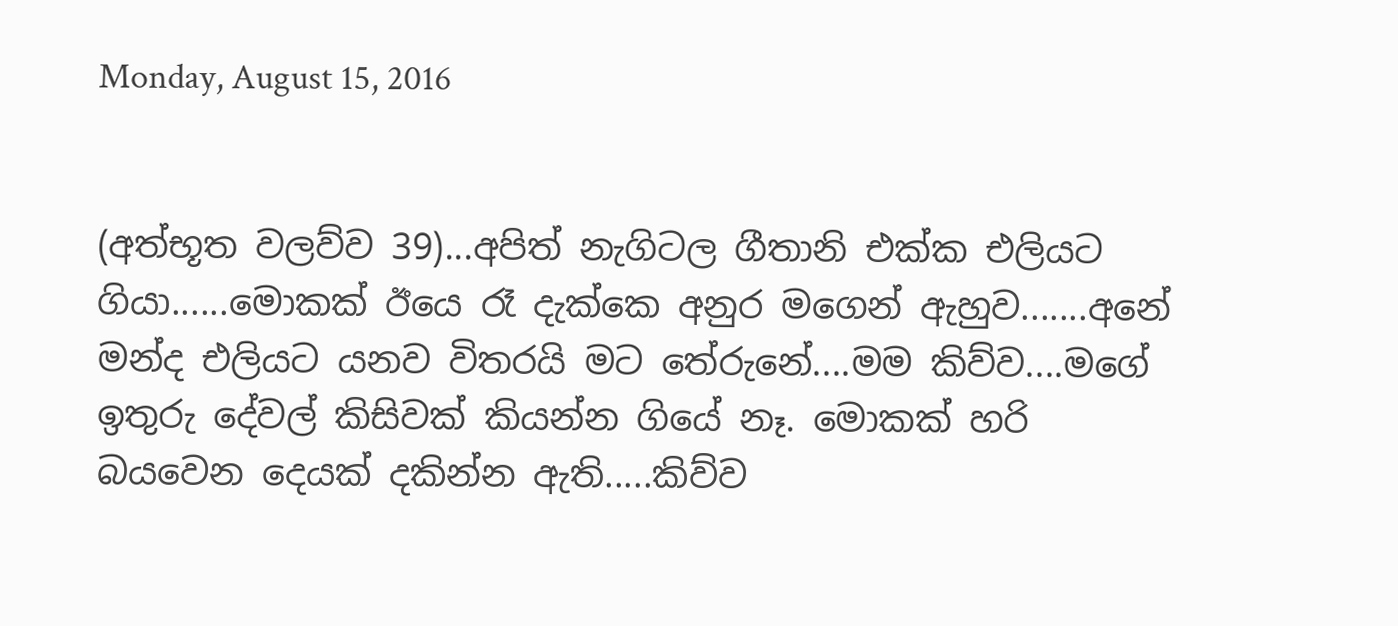Monday, August 15, 2016


(අත්භූත වලව්ව 39)...අපිත් නැගිටල ගීතානි එක්ක එලියට ගියා......මොකක් ඊයෙ රෑ දැක්කෙ අනුර මගෙන් ඇහුව.......අනේ මන්ද එලියට යනව විතරයි මට තේරුනේ....මම කිව්ව....මගේ ඉතුරු දේවල් කිසිවක් කියන්න ගියේ නෑ. මොකක් හරි බයවෙන දෙයක් දකින්න ඇති.....කිව්ව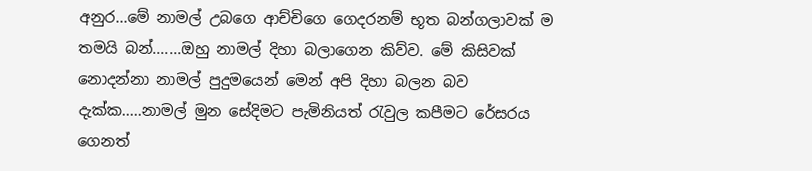අනුර...මේ නාමල් උබගෙ ආච්චිගෙ ගෙදරනම් භූත බන්ගලාවක් ම තමයි බන්.......ඔහු නාමල් දිහා බලාගෙන කිව්ව. මේ කිසිවක් නොදන්නා නාමල් පුදුමයෙන් මෙන් අපි දිහා බලන බව දැක්ක.....නාමල් මුන සේදිමට පැමිනියත් රැවුල කපීමට රේසරය ගෙනත්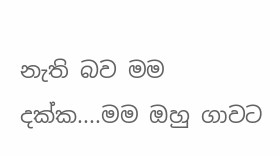නැති බව මම දක්ක....මම ඔහු ගාවට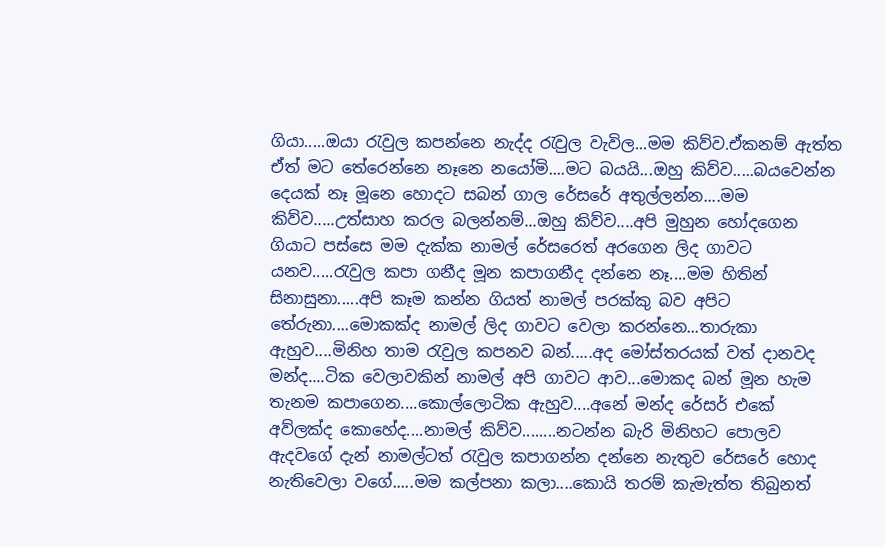ගියා.....ඔයා රැවුල කපන්නෙ නැද්ද රැවුල වැවිල...මම කිව්ව.ඒකනම් ඇත්ත ඒත් මට තේරෙන්නෙ නෑනෙ නයෝමි....මට බයයි...ඔහු කිව්ව.....බයවෙන්න දෙයක් නෑ මූනෙ හොදට සබන් ගාල රේසරේ අතුල්ලන්න....මම කිව්ව.....උත්සාහ කරල බලන්නම්...ඔහු කිව්ව....අපි මුහුන හෝදගෙන ගියාට පස්සෙ මම දැක්ක නාමල් රේසරෙත් අරගෙන ලිද ගාවට යනව.....රැවුල කපා ගනීද මූන කපාගනීද දන්නෙ නෑ....මම හිතින් සිනාසුනා.....අපි කෑම කන්න ගියත් නාමල් පරක්කු බව අපිට තේරුනා....මොකක්ද නාමල් ලිද ගාවට වෙලා කරන්නෙ...තාරුකා ඇහුව....මිනිහ තාම රැවුල කපනව බන්.....අද මෝස්තරයක් වත් දානවද මන්ද....ටික වෙලාවකින් නාමල් අපි ගාවට ආව...මොකද බන් මූන හැම තැනම කපාගෙන....කොල්ලොටික ඇහුව....අනේ මන්ද රේසර් එකේ අව්ලක්ද කොහේද....නාමල් කිව්ව........නටන්න බැරි මිනිහට පොලව ඇදවගේ දැන් නාමල්ටත් රැවුල කපාගන්න දන්නෙ නැතුව රේසරේ හොද නැතිවෙලා වගේ.....මම කල්පනා කලා....කොයි තරම් කැමැත්ත තිබුනත්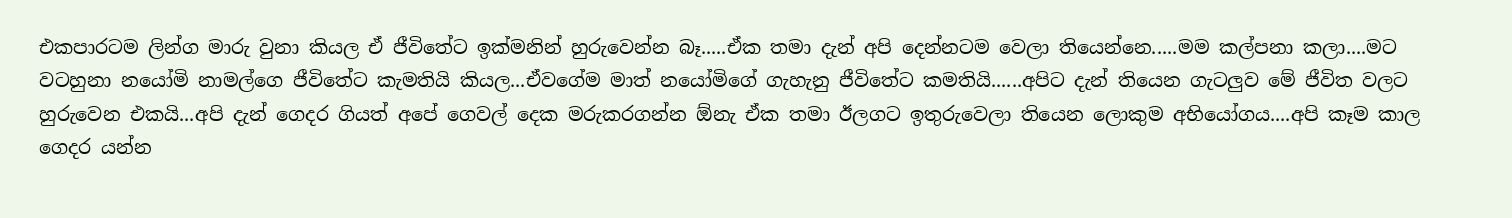එකපාරටම ලින්ග මාරු වුනා කියල ඒ ජීවිතේට ඉක්මනින් හුරුවෙන්න බෑ.....ඒක තමා දැන් අපි දෙන්නටම වෙලා තියෙන්නෙ.....මම කල්පනා කලා....මට වටහුනා නයෝමි නාමල්ගෙ ජීවිතේට කැමතියි කියල...ඒවගේම මාත් නයෝමිගේ ගැහැනු ජීවිතේට කමතියි......අපිට දැන් තියෙන ගැටලුව මේ ජීවිත වලට හුරුවෙන එකයි...අපි දැන් ගෙදර ගියත් අපේ ගෙවල් දෙක මරුකරගන්න ඕනැ ඒක තමා ඊලගට ඉතුරුවෙලා තියෙන ලොකුම අභියෝගය....අපි කෑම කාල ගෙදර යන්න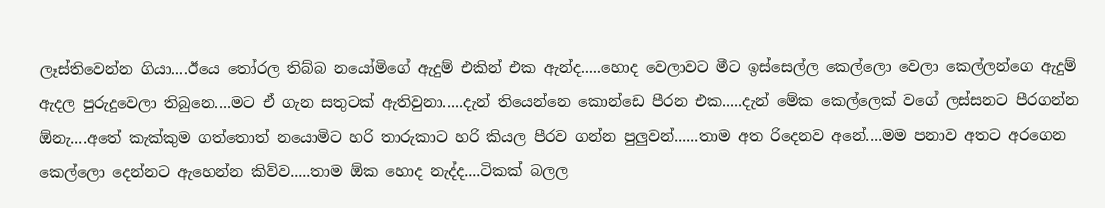ලෑස්තිවෙන්න ගියා....ඊයෙ තෝරල තිබ්බ නයෝමිගේ ඇදුම් එකින් එක ඇන්ද.....හොද වෙලාවට මීට ඉස්සෙල්ල කෙල්ලො වෙලා කෙල්ලන්ගෙ ඇදුම් ඇදල පුරුදුවෙලා තිබුනෙ....මට ඒ ගැන සතුටක් ඇතිවුනා.....දැන් තියෙන්නෙ කොන්ඩෙ පීරන එක.....දැන් මේක කෙල්ලෙක් වගේ ලස්සනට පීරගන්න ඕනැ....අතේ කැක්කුම ගත්තොත් නයොමිට හරි තාරුකාට හරි කියල පීරව ගන්න පුලුවන්......තාම අත රිදෙනව අනේ....මම පනාව අතට අරගෙන කෙල්ලො දෙන්නට ඇහෙන්න කිව්ව.....තාම ඕක හොද නැද්ද....ටිකක් බලල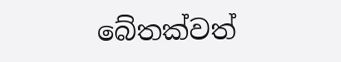බේතක්වත්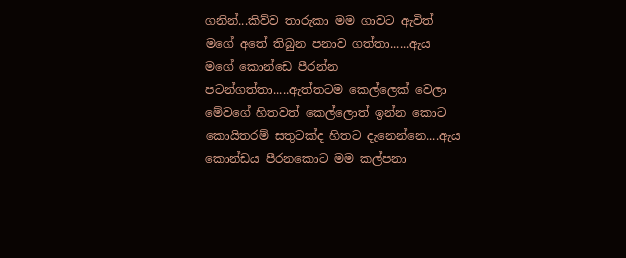ගනින්...කිව්ව තාරුකා මම ගාවට ඇවිත් මගේ අතේ තිබුන පනාව ගත්තා......ඇය මගේ කොන්ඩෙ පීරන්න පටන්ගත්තා.....ඇත්තටම කෙල්ලෙක් වෙලා මේවගේ හිතවත් කෙල්ලොත් ඉන්න කොට කොයිතරම් සතුටක්ද හිතට දැනෙන්නෙ....ඇය කොන්ඩය පීරනකොට මම කල්පනා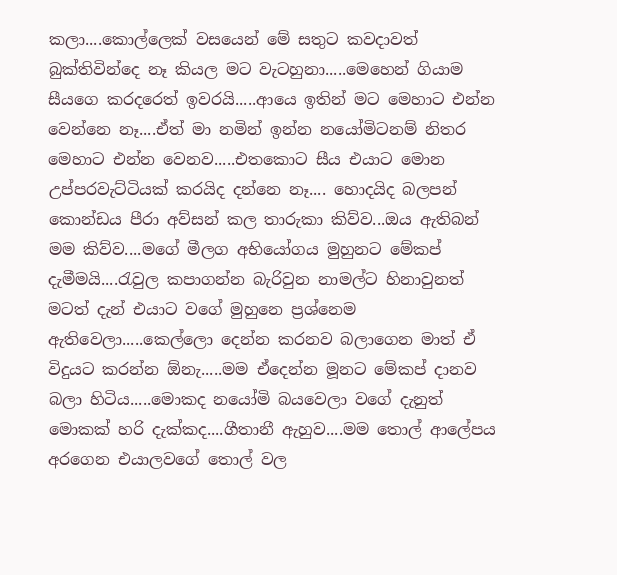කලා....කොල්ලෙක් වසයෙන් මේ සතුට කවදාවත් බුක්තිවින්දෙ නෑ කියල මට වැටහුනා.....මෙහෙන් ගියාම සීයගෙ කරදරෙත් ඉවරයි.....ආයෙ ඉතින් මට මෙහාට එන්න වෙන්නෙ නෑ....ඒත් මා නමින් ඉන්න නයෝමිටනම් නිතර මෙහාට එන්න වෙනව.....එතකොට සීය එයාට මොන උප්පරවැට්ටියක් කරයිද දන්නෙ නෑ.... හොදයිද බලපන් කොන්ඩය පීරා අව්සන් කල තාරුකා කිව්ව...ඔය ඇතිබන් මම කිව්ව....මගේ මීලග අභියෝගය මුහුනට මේකප් දැමීමයි....රැවුල කපාගන්න බැරිවුන නාමල්ට හිනාවුනත් මටත් දැන් එයාට වගේ මුහුනෙ ප්‍රශ්නෙම ඇතිවෙලා.....කෙල්ලො දෙන්න කරනව බලාගෙන මාත් ඒ විදුයට කරන්න ඕනැ.....මම ඒදෙන්න මූනට මේකප් දානව බලා හිටිය.....මොකද නයෝමි බයවෙලා වගේ දැනුත් මොකක් හරි දැක්කද....ගීතානී ඇහුව....මම තොල් ආලේපය අරගෙන එයාලවගේ තොල් වල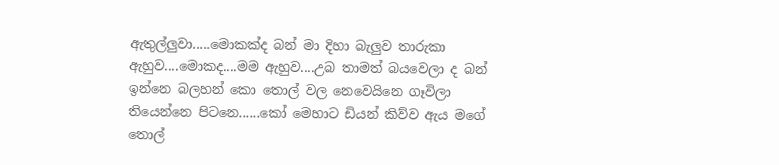ඇතුල්ලුවා.....මොකක්ද බන් මා දිහා බැලුව තාරුකා ඇහුව....මොකද....මම ඇහුව....උබ තාමත් බයවෙලා ද බන් ඉන්නෙ බලහන් කො තොල් වල නෙවෙයිනෙ ගෑවිලා තියෙන්නෙ පිටනෙ......කෝ මෙහාට ඩියන් කිව්ව ඇය මගේ තොල්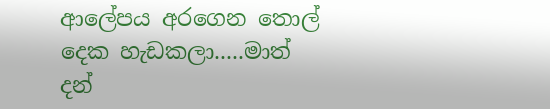ආලේපය අරගෙන තොල් දෙක හැඩකලා.....මාත් දන්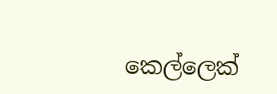කෙල්ලෙක්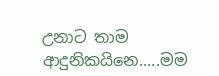උනාට තාම ආදුනිකයිනෙ.....මම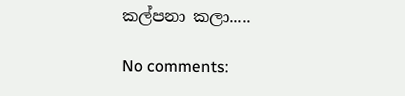කල්පනා කලා.....

No comments: